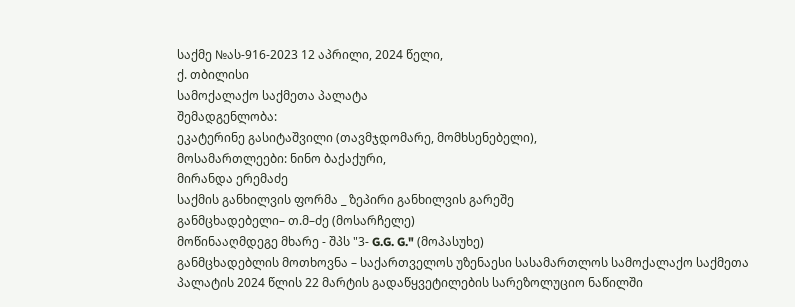საქმე №ას-916-2023 12 აპრილი, 2024 წელი,
ქ. თბილისი
სამოქალაქო საქმეთა პალატა
შემადგენლობა:
ეკატერინე გასიტაშვილი (თავმჯდომარე, მომხსენებელი),
მოსამართლეები: ნინო ბაქაქური,
მირანდა ერემაძე
საქმის განხილვის ფორმა _ ზეპირი განხილვის გარეშე
განმცხადებელი– თ.მ–ძე (მოსარჩელე)
მოწინააღმდეგე მხარე - შპს "3- G.G. G." (მოპასუხე)
განმცხადებლის მოთხოვნა – საქართველოს უზენაესი სასამართლოს სამოქალაქო საქმეთა პალატის 2024 წლის 22 მარტის გადაწყვეტილების სარეზოლუციო ნაწილში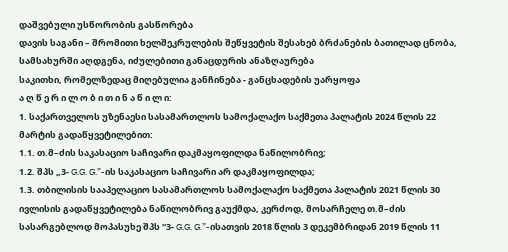დაშვებული უსწორობის გასწორება
დავის საგანი – შრომითი ხელშეკრულების შეწყვეტის შესახებ ბრძანების ბათილად ცნობა, სამსახურში აღდგენა, იძულებითი განაცდურის ანაზღაურება
საკითხი, რომელზედაც მიღებულია განჩინება - განცხადების უარყოფა
ა ღ წ ე რ ი ლ ო ბ ი თ ი ნ ა წ ი ლ ი:
1. საქართველოს უზენაესი სასამართლოს სამოქალაქო საქმეთა პალატის 2024 წლის 22 მარტის გადაწყვეტილებით:
1.1. თ.მ–ძის საკასაციო საჩივარი დაკმაყოფილდა ნაწილობრივ;
1.2. შპს „3- G.G. G.”-ის საკასაციო საჩივარი არ დაკმაყოფილდა;
1.3. თბილისის სააპელაციო სასამართლოს სამოქალაქო საქმეთა პალატის 2021 წლის 30 ივლისის გადაწყვეტილება ნაწილობრივ გაუქმდა, კერძოდ, მოსარჩელე თ.მ–ძის სასარგებლოდ მოპასუხე შპს “3- G.G. G.”-ისათვის 2018 წლის 3 დეკემბრიდან 2019 წლის 11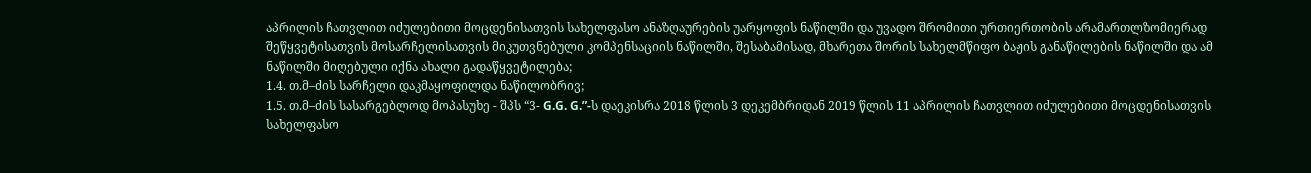აპრილის ჩათვლით იძულებითი მოცდენისათვის სახელფასო ანაზღაურების უარყოფის ნაწილში და უვადო შრომითი ურთიერთობის არამართლზომიერად შეწყვეტისათვის მოსარჩელისათვის მიკუთვნებული კომპენსაციის ნაწილში, შესაბამისად, მხარეთა შორის სახელმწიფო ბაჟის განაწილების ნაწილში და ამ ნაწილში მიღებული იქნა ახალი გადაწყვეტილება;
1.4. თ.მ–ძის სარჩელი დაკმაყოფილდა ნაწილობრივ;
1.5. თ.მ–ძის სასარგებლოდ მოპასუხე - შპს “3- G.G. G.”-ს დაეკისრა 2018 წლის 3 დეკემბრიდან 2019 წლის 11 აპრილის ჩათვლით იძულებითი მოცდენისათვის სახელფასო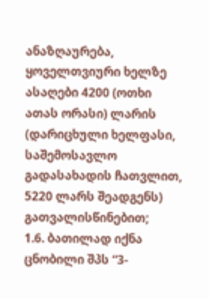ანაზღაურება, ყოველთვიური ხელზე ასაღები 4200 (ოთხი ათას ორასი) ლარის (დარიცხული ხელფასი, საშემოსავლო გადასახადის ჩათვლით, 5220 ლარს შეადგენს) გათვალისწინებით;
1.6. ბათილად იქნა ცნობილი შპს “3-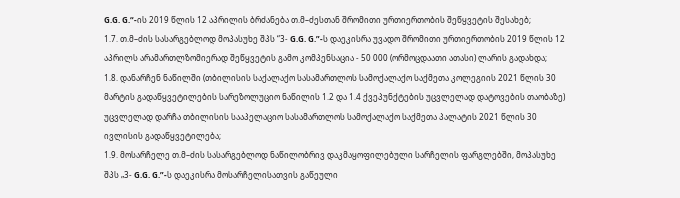G.G. G.“-ის 2019 წლის 12 აპრილის ბრძანება თ.მ–ძესთან შრომითი ურთიერთობის შეწყვეტის შესახებ;
1.7. თ.მ–ძის სასარგებლოდ მოპასუხე შპს “3- G.G. G.”-ს დაეკისრა უვადო შრომითი ურთიერთობის 2019 წლის 12 აპრილს არამართლზომიერად შეწყვეტის გამო კომპენსაცია - 50 000 (ორმოცდაათი ათასი) ლარის გადახდა;
1.8. დანარჩენ ნაწილში (თბილისის საქალაქო სასამართლოს სამოქალაქო საქმეთა კოლეგიის 2021 წლის 30 მარტის გადაწყვეტილების სარეზოლუციო ნაწილის 1.2 და 1.4 ქვეპუნქტების უცვლელად დატოვების თაობაზე) უცვლელად დარჩა თბილისის სააპელაციო სასამართლოს სამოქალაქო საქმეთა პალატის 2021 წლის 30 ივლისის გადაწყვეტილება;
1.9. მოსარჩელე თ.მ–ძის სასარგებლოდ ნაწილობრივ დაკმაყოფილებული სარჩელის ფარგლებში, მოპასუხე შპს „3- G.G. G.”-ს დაეკისრა მოსარჩელისათვის გაწეული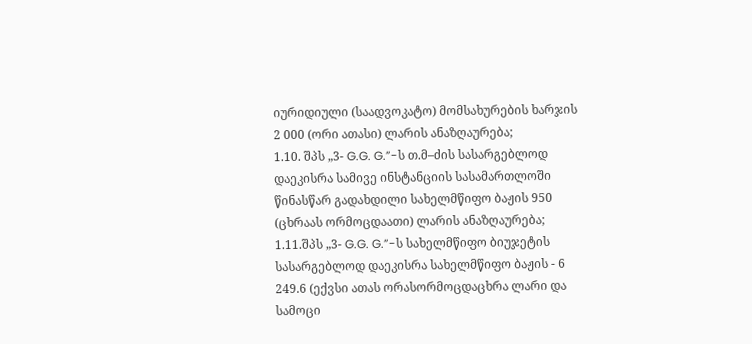იურიდიული (საადვოკატო) მომსახურების ხარჯის 2 000 (ორი ათასი) ლარის ანაზღაურება;
1.10. შპს „3- G.G. G.”-ს თ.მ–ძის სასარგებლოდ დაეკისრა სამივე ინსტანციის სასამართლოში წინასწარ გადახდილი სახელმწიფო ბაჟის 950 (ცხრაას ორმოცდაათი) ლარის ანაზღაურება;
1.11.შპს „3- G.G. G.”-ს სახელმწიფო ბიუჯეტის სასარგებლოდ დაეკისრა სახელმწიფო ბაჟის - 6 249.6 (ექვსი ათას ორასორმოცდაცხრა ლარი და სამოცი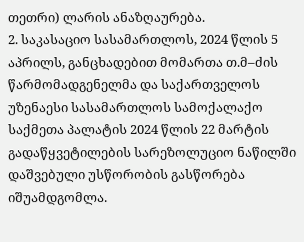თეთრი) ლარის ანაზღაურება.
2. საკასაციო სასამართლოს, 2024 წლის 5 აპრილს, განცხადებით მომართა თ.მ–ძის წარმომადგენელმა და საქართველოს უზენაესი სასამართლოს სამოქალაქო საქმეთა პალატის 2024 წლის 22 მარტის გადაწყვეტილების სარეზოლუციო ნაწილში დაშვებული უსწორობის გასწორება იშუამდგომლა.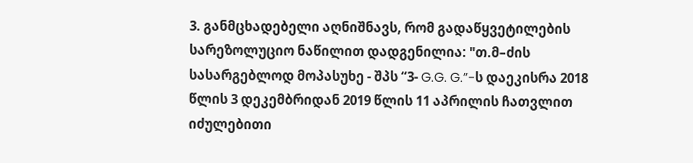3. განმცხადებელი აღნიშნავს, რომ გადაწყვეტილების სარეზოლუციო ნაწილით დადგენილია: "თ.მ–ძის სასარგებლოდ მოპასუხე - შპს “3- G.G. G.”-ს დაეკისრა 2018 წლის 3 დეკემბრიდან 2019 წლის 11 აპრილის ჩათვლით იძულებითი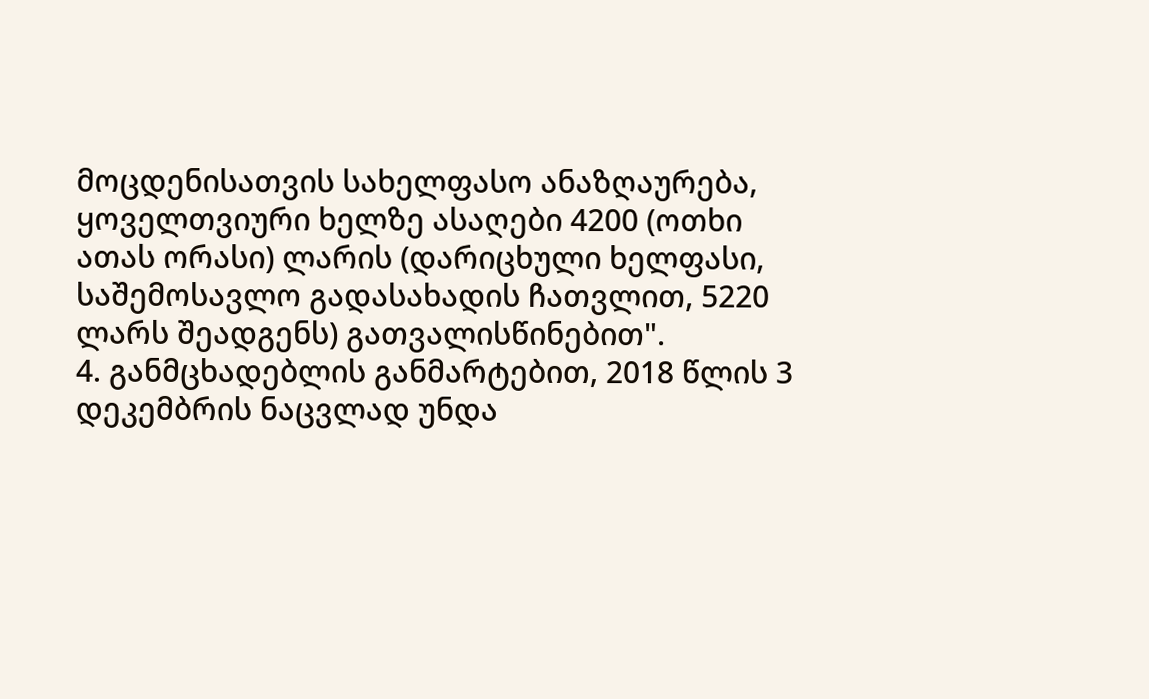მოცდენისათვის სახელფასო ანაზღაურება, ყოველთვიური ხელზე ასაღები 4200 (ოთხი ათას ორასი) ლარის (დარიცხული ხელფასი, საშემოსავლო გადასახადის ჩათვლით, 5220 ლარს შეადგენს) გათვალისწინებით".
4. განმცხადებლის განმარტებით, 2018 წლის 3 დეკემბრის ნაცვლად უნდა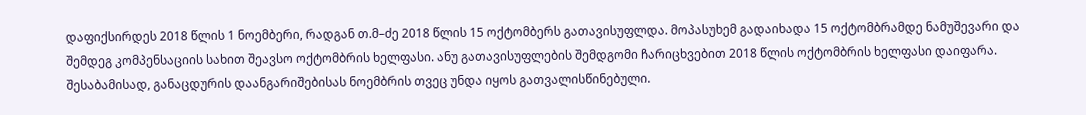დაფიქსირდეს 2018 წლის 1 ნოემბერი, რადგან თ.მ–ძე 2018 წლის 15 ოქტომბერს გათავისუფლდა. მოპასუხემ გადაიხადა 15 ოქტომბრამდე ნამუშევარი და შემდეგ კომპენსაციის სახით შეავსო ოქტომბრის ხელფასი. ანუ გათავისუფლების შემდგომი ჩარიცხვებით 2018 წლის ოქტომბრის ხელფასი დაიფარა. შესაბამისად, განაცდურის დაანგარიშებისას ნოემბრის თვეც უნდა იყოს გათვალისწინებული.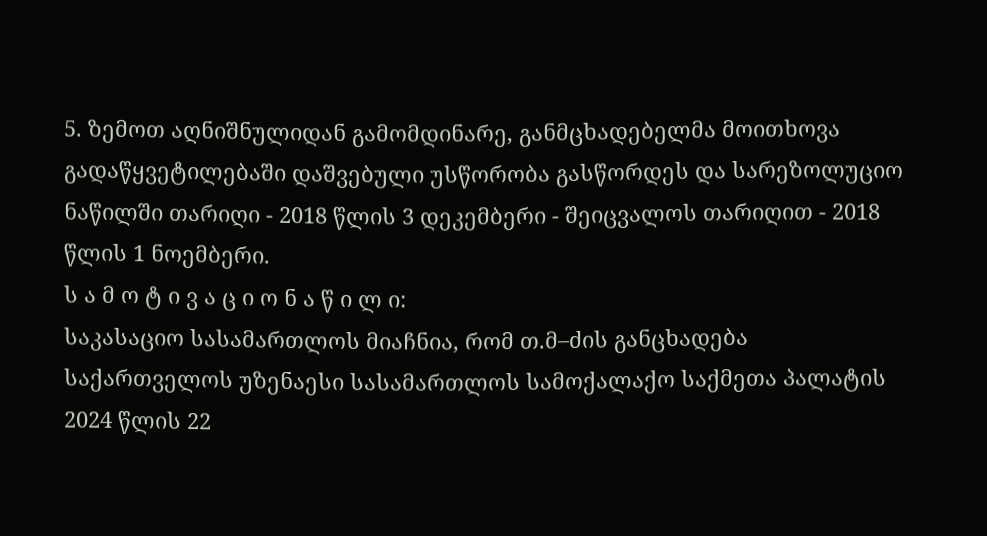5. ზემოთ აღნიშნულიდან გამომდინარე, განმცხადებელმა მოითხოვა გადაწყვეტილებაში დაშვებული უსწორობა გასწორდეს და სარეზოლუციო ნაწილში თარიღი - 2018 წლის 3 დეკემბერი - შეიცვალოს თარიღით - 2018 წლის 1 ნოემბერი.
ს ა მ ო ტ ი ვ ა ც ი ო ნ ა წ ი ლ ი:
საკასაციო სასამართლოს მიაჩნია, რომ თ.მ–ძის განცხადება საქართველოს უზენაესი სასამართლოს სამოქალაქო საქმეთა პალატის 2024 წლის 22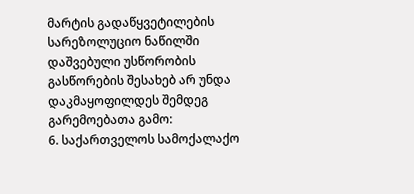მარტის გადაწყვეტილების სარეზოლუციო ნაწილში დაშვებული უსწორობის გასწორების შესახებ არ უნდა დაკმაყოფილდეს შემდეგ გარემოებათა გამო:
6. საქართველოს სამოქალაქო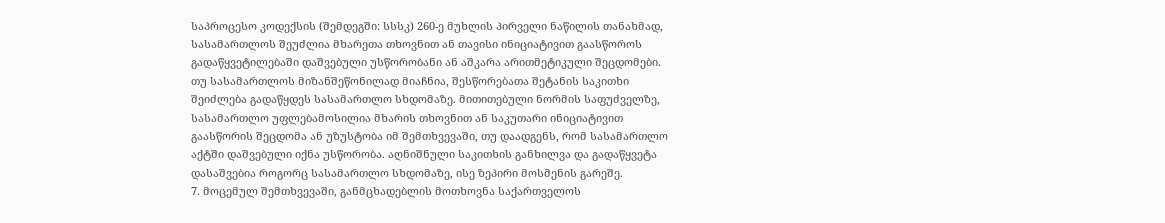საპროცესო კოდექსის (შემდეგში: სსსკ) 260-ე მუხლის პირველი ნაწილის თანახმად, სასამართლოს შეუძლია მხარეთა თხოვნით ან თავისი ინიციატივით გაასწოროს გადაწყვეტილებაში დაშვებული უსწორობანი ან აშკარა არითმეტიკული შეცდომები. თუ სასამართლოს მიზანშეწონილად მიაჩნია, შესწორებათა შეტანის საკითხი შეიძლება გადაწყდეს სასამართლო სხდომაზე. მითითებული ნორმის საფუძველზე, სასამართლო უფლებამოსილია მხარის თხოვნით ან საკუთარი ინიციატივით გაასწორის შეცდომა ან უზუსტობა იმ შემთხვევაში, თუ დაადგენს, რომ სასამართლო აქტში დაშვებული იქნა უსწორობა. აღნიშნული საკითხის განხილვა და გადაწყვეტა დასაშვებია როგორც სასამართლო სხდომაზე, ისე ზეპირი მოსმენის გარეშე.
7. მოცემულ შემთხვევაში, განმცხადებლის მოთხოვნა საქართველოს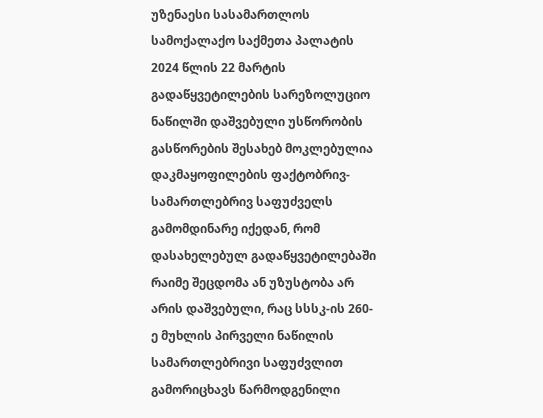უზენაესი სასამართლოს სამოქალაქო საქმეთა პალატის 2024 წლის 22 მარტის გადაწყვეტილების სარეზოლუციო ნაწილში დაშვებული უსწორობის გასწორების შესახებ მოკლებულია დაკმაყოფილების ფაქტობრივ-სამართლებრივ საფუძველს გამომდინარე იქედან, რომ დასახელებულ გადაწყვეტილებაში რაიმე შეცდომა ან უზუსტობა არ არის დაშვებული, რაც სსსკ-ის 260-ე მუხლის პირველი ნაწილის სამართლებრივი საფუძვლით გამორიცხავს წარმოდგენილი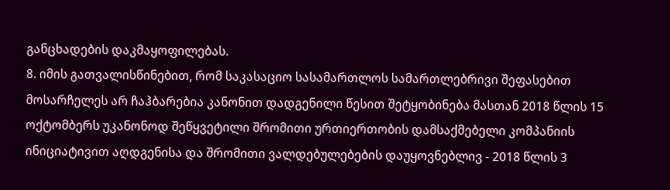განცხადების დაკმაყოფილებას.
8. იმის გათვალისწინებით, რომ საკასაციო სასამართლოს სამართლებრივი შეფასებით მოსარჩელეს არ ჩაჰბარებია კანონით დადგენილი წესით შეტყობინება მასთან 2018 წლის 15 ოქტომბერს უკანონოდ შეწყვეტილი შრომითი ურთიერთობის დამსაქმებელი კომპანიის ინიციატივით აღდგენისა და შრომითი ვალდებულებების დაუყოვნებლივ - 2018 წლის 3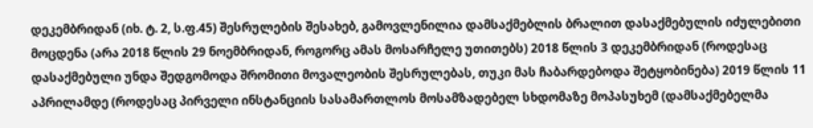დეკემბრიდან (იხ. ტ. 2, ს.ფ.45) შესრულების შესახებ, გამოვლენილია დამსაქმებლის ბრალით დასაქმებულის იძულებითი მოცდენა (არა 2018 წლის 29 ნოემბრიდან, როგორც ამას მოსარჩელე უთითებს) 2018 წლის 3 დეკემბრიდან (როდესაც დასაქმებული უნდა შედგომოდა შრომითი მოვალეობის შესრულებას, თუკი მას ჩაბარდებოდა შეტყობინება) 2019 წლის 11 აპრილამდე (როდესაც პირველი ინსტანციის სასამართლოს მოსამზადებელ სხდომაზე მოპასუხემ (დამსაქმებელმა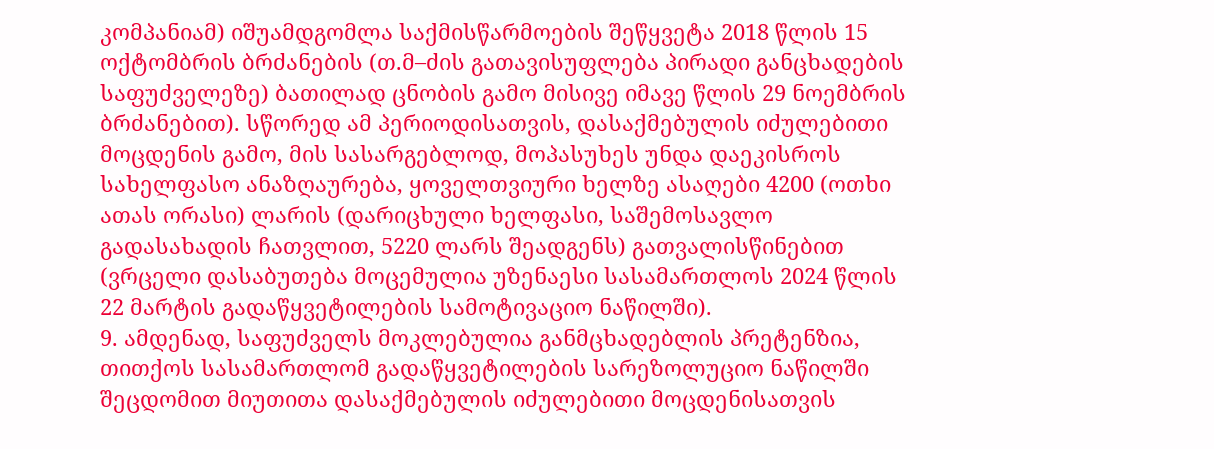კომპანიამ) იშუამდგომლა საქმისწარმოების შეწყვეტა 2018 წლის 15 ოქტომბრის ბრძანების (თ.მ–ძის გათავისუფლება პირადი განცხადების საფუძველეზე) ბათილად ცნობის გამო მისივე იმავე წლის 29 ნოემბრის ბრძანებით). სწორედ ამ პერიოდისათვის, დასაქმებულის იძულებითი მოცდენის გამო, მის სასარგებლოდ, მოპასუხეს უნდა დაეკისროს სახელფასო ანაზღაურება, ყოველთვიური ხელზე ასაღები 4200 (ოთხი ათას ორასი) ლარის (დარიცხული ხელფასი, საშემოსავლო გადასახადის ჩათვლით, 5220 ლარს შეადგენს) გათვალისწინებით (ვრცელი დასაბუთება მოცემულია უზენაესი სასამართლოს 2024 წლის 22 მარტის გადაწყვეტილების სამოტივაციო ნაწილში).
9. ამდენად, საფუძველს მოკლებულია განმცხადებლის პრეტენზია, თითქოს სასამართლომ გადაწყვეტილების სარეზოლუციო ნაწილში შეცდომით მიუთითა დასაქმებულის იძულებითი მოცდენისათვის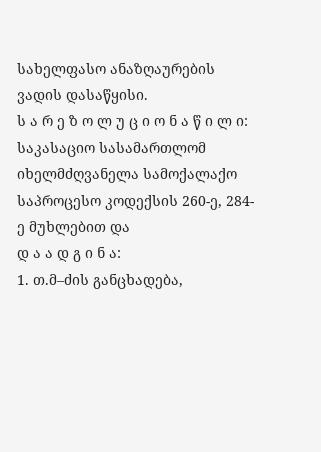სახელფასო ანაზღაურების ვადის დასაწყისი.
ს ა რ ე ზ ო ლ უ ც ი ო ნ ა წ ი ლ ი:
საკასაციო სასამართლომ იხელმძღვანელა სამოქალაქო საპროცესო კოდექსის 260-ე, 284-ე მუხლებით და
დ ა ა დ გ ი ნ ა:
1. თ.მ–ძის განცხადება,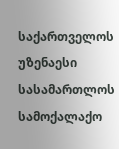საქართველოს უზენაესი სასამართლოს სამოქალაქო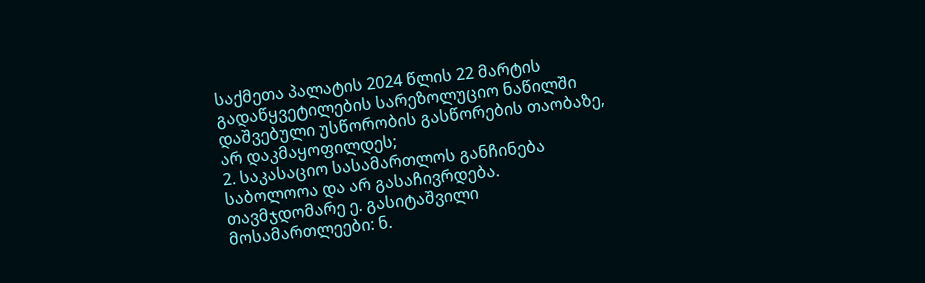საქმეთა პალატის 2024 წლის 22 მარტის გადაწყვეტილების სარეზოლუციო ნაწილში დაშვებული უსწორობის გასწორების თაობაზე, არ დაკმაყოფილდეს;
2. საკასაციო სასამართლოს განჩინება საბოლოოა და არ გასაჩივრდება.
თავმჯდომარე ე. გასიტაშვილი
მოსამართლეები: ნ.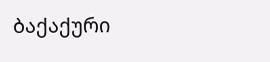ბაქაქური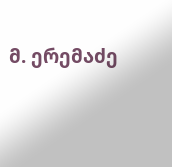მ. ერემაძე